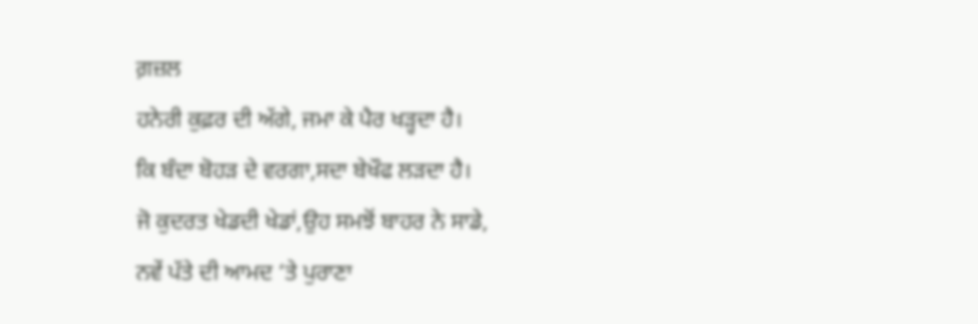ਗ਼ਜ਼ਲ
ਹਨੇਰੀ ਕੁਫ਼ਰ ਦੀ ਅੱਗੇ, ਜਮਾ ਕੇ ਪੈਰ ਖੜ੍ਹਦਾ ਹੈ।
ਕਿ ਬੰਦਾ ਬੋਹੜ ਦੇ ਵਰਗਾ,ਸਦਾ ਬੇਖੌਫ ਲੜਦਾ ਹੈ।
ਜੋ ਕੁਦਰਤ ਖੇਡਦੀ ਖੇਡਾਂ,ਉਹ ਸਮਝੋਂ ਬਾਹਰ ਨੇ ਸਾਡੇ,
ਨਵੇਂ ਪੱਤੇ ਦੀ ਆਮਦ ‘ਤੇ ਪੁਰਾਣਾ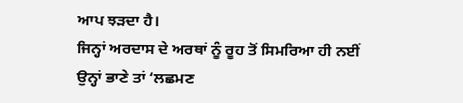ਆਪ ਝੜਦਾ ਹੈ।
ਜਿਨ੍ਹਾਂ ਅਰਦਾਸ ਦੇ ਅਰਥਾਂ ਨੂੰ ਰੂਹ ਤੋਂ ਸਿਮਰਿਆ ਹੀ ਨਈਂ
ਉਨ੍ਹਾਂ ਭਾਣੇ ਤਾਂ ‘ਲਛਮਣ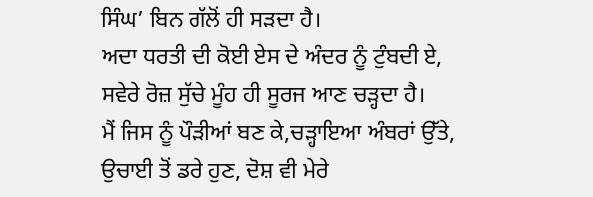ਸਿੰਘ’ ਬਿਨ ਗੱਲੋਂ ਹੀ ਸੜਦਾ ਹੈ।
ਅਦਾ ਧਰਤੀ ਦੀ ਕੋਈ ਏਸ ਦੇ ਅੰਦਰ ਨੂੰ ਟੁੰਬਦੀ ਏ,
ਸਵੇਰੇ ਰੋਜ਼ ਸੁੱਚੇ ਮੂੰਹ ਹੀ ਸੂਰਜ ਆਣ ਚੜ੍ਹਦਾ ਹੈ।
ਮੈਂ ਜਿਸ ਨੂੰ ਪੌੜੀਆਂ ਬਣ ਕੇ,ਚੜ੍ਹਾਇਆ ਅੰਬਰਾਂ ਉੱਤੇ,
ਉਚਾਈ ਤੋਂ ਡਰੇ ਹੁਣ, ਦੋਸ਼ ਵੀ ਮੇਰੇ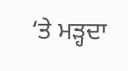‘ਤੇ ਮੜ੍ਹਦਾ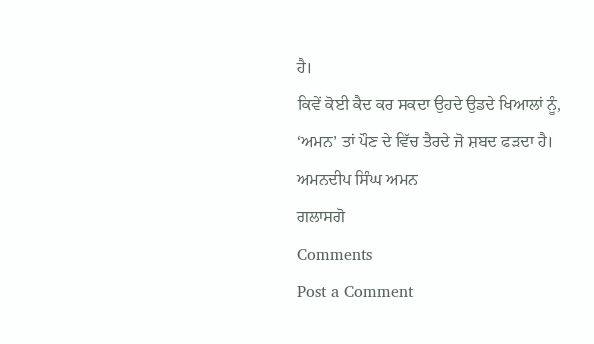ਹੈ।
ਕਿਵੇਂ ਕੋਈ ਕੈਦ ਕਰ ਸਕਦਾ ਉਹਦੇ ਉਡਦੇ ਖਿਆਲਾਂ ਨੂੰ,
‘ਅਮਨ’ ਤਾਂ ਪੌਣ ਦੇ ਵਿੱਚ ਤੈਰਦੇ ਜੋ ਸ਼ਬਦ ਫੜਦਾ ਹੈ।
ਅਮਨਦੀਪ ਸਿੰਘ ਅਮਨ
ਗਲਾਸਗੋ
Comments
Post a Comment